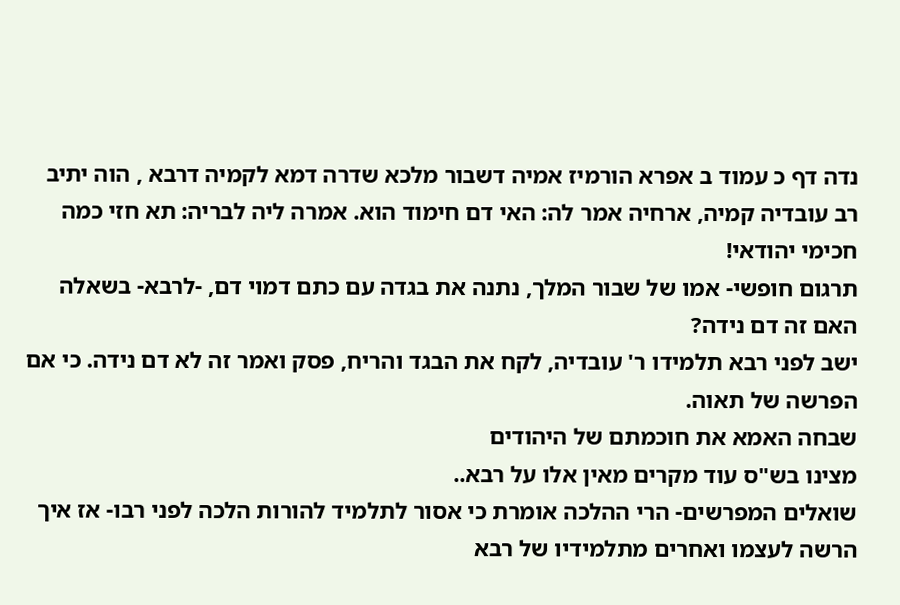נדה דף כ עמוד ב אפרא הורמיז אמיה דשבור מלכא שדרה דמא לקמיה דרבא , הוה יתיב רב עובדיה קמיה, ארחיה אמר לה: האי דם חימוד הוא. אמרה ליה לבריה: תא חזי כמה חכימי יהודאי!
תרגום חופשי- אמו של שבור המלך, נתנה את בגדה עם כתם דמוי דם, -לרבא- בשאלה האם זה דם נידה?
ישב לפני רבא תלמידו ר' עובדיה, לקח את הבגד והריח, פסק ואמר זה לא דם נידה. כי אם הפרשה של תאוה.
שבחה האמא את חוכמתם של היהודים
מצינו בש"ס עוד מקרים מאין אלו על רבא..
שואלים המפרשים- הרי ההלכה אומרת כי אסור לתלמיד להורות הלכה לפני רבו- אז איך הרשה לעצמו ואחרים מתלמידיו של רבא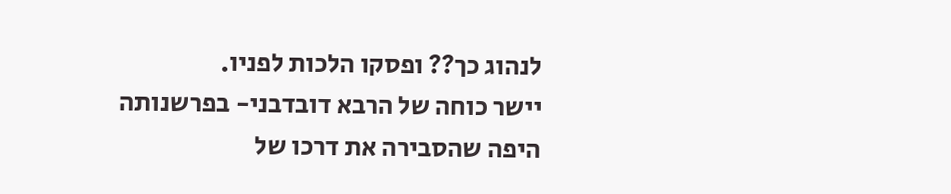לנהוג כך?? ופסקו הלכות לפניו.
יישר כוחה של הרבא דובדבני- בפרשנותה היפה שהסבירה את דרכו של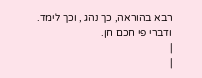רבא בהוראה, כך נהג , וכך לימד.
ודברי פי חכם חן.
|
|